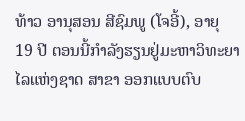ທ້າວ ອານຸສອນ ສີຊົມພູ (ໂຈອີ້), ອາຍຸ 19 ປີ ຕອນນີ້ກຳລັງຮຽນຢູ່ມະຫາວິທະຍາໄລແຫ່ງຊາດ ສາຂາ ອອກແບບຕົບ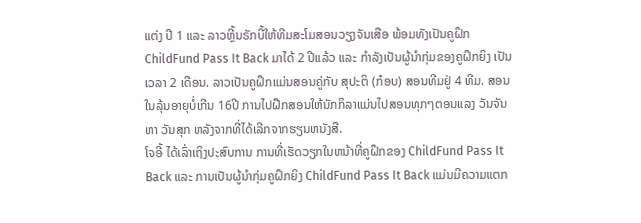ແຕ່ງ ປີ 1 ແລະ ລາວຫຼີ້ນຣັກບີ້ໃຫ້ທີມສະໂມສອນວຽງຈັນເສືອ ພ້ອມທັງເປັນຄູຝຶກ ChildFund Pass It Back ມາໄດ້ 2 ປີແລ້ວ ແລະ ກຳລັງເປັນຜູ້ນຳກຸ່ມຂອງຄູຝຶກຍິງ ເປັນເວລາ 2 ເດືອນ. ລາວເປັນຄູຝຶກແມ່ນສອນຄູ່ກັບ ສຸປະຕິ (ກ໋ອບ) ສອນທີມຢູ່ 4 ທີມ. ສອນໃນລຸ້ນອາຍຸບໍ່ເກີນ 16ປີ ການໄປຝືກສອນໃຫ້ນັກກິລາແມ່ນໄປສອນທຸກໆຕອນແລງ ວັນຈັນ ຫາ ວັນສຸກ ຫລັງຈາກທີ່ໄດ້ເລີກຈາກຮຽນຫນັງສື.
ໂຈອີ້ ໄດ້ເລົ່າເຖິງປະສົບການ ການທີ່ເຮັດວຽກໃນຫນ້າທີ່ຄູຝຶກຂອງ ChildFund Pass It Back ແລະ ການເປັນຜູ້ນຳກຸ່ມຄູຝຶກຍິງ ChildFund Pass It Back ແມ່ນມີຄວາມແຕກ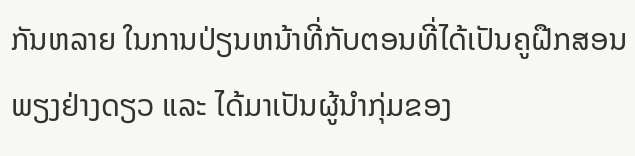ກັນຫລາຍ ໃນການປ່ຽນຫນ້າທີ່ກັບຕອນທີ່ໄດ້ເປັນຄູຝືກສອນພຽງຢ່າງດຽວ ແລະ ໄດ້ມາເປັນຜູ້ນຳກຸ່ມຂອງ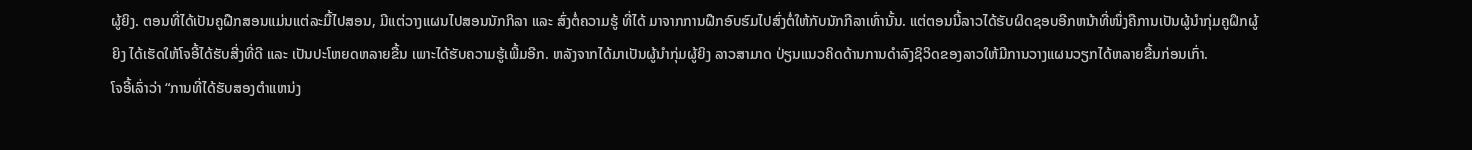ຜູ້ຍິງ. ຕອນທີ່ໄດ້ເປັນຄູຝືກສອນແມ່ນແຕ່ລະມື້ໄປສອນ, ມີແຕ່ວາງແຜນໄປສອນນັກກິລາ ແລະ ສົ່ງຕໍ່ຄວາມຮູ້ ທີ່ໄດ້ ມາຈາກການຝືກອົບຮົມໄປສົ່ງຕໍ່ໃຫ້ກັບນັກກີລາເທົ່ານັ້ນ. ແຕ່ຕອນນີ້ລາວໄດ້ຮັບຜິດຊອບອີກຫນ້າທີ່ໜຶ່ງຄືການເປັນຜູ້ນຳກຸ່ມຄູຝຶກຜູ້ຍິງ ໄດ້ເຮັດໃຫ້ໂຈອີ້ໄດ້ຮັບສີ່ງທີ່ດີ ແລະ ເປັນປະໂຫຍດຫລາຍຂື້ນ ເພາະໄດ້ຮັບຄວາມຮູ້ເພີ້ມອີກ. ຫລັງຈາກໄດ້ມາເປັນຜູ້ນຳກຸ່ມຜູ້ຍິງ ລາວສາມາດ ປ່ຽນແນວຄິດດ້ານການດຳລົງຊິວິດຂອງລາວໃຫ້ມີການວາງແຜນວຽກໄດ້ຫລາຍຂື້ນກ່ອນເກົ່າ.
ໂຈອີ້ເລົ່າວ່າ “ການທີ່ໄດ້ຮັບສອງຕຳແຫນ່ງ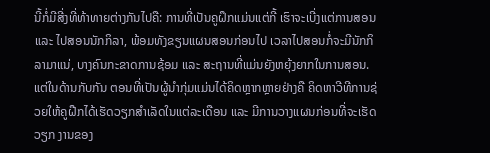ນີ້ກໍ່ມີສີ່ງທີ່ທ້າທາຍຕ່າງກັນໄປຄື: ການທີ່ເປັນຄູຝຶກແມ່ນແຕ່ກີ້ ເຮົາຈະເບີ່ງແຕ່ການສອນ ແລະ ໄປສອນນັກກິລາ, ພ້ອມທັງຂຽນແຜນສອນກ່ອນໄປ ເວລາໄປສອນກໍ່ຈະມີນັກກິລາມາແນ່, ບາງຄົນກະຂາດການຊ້ອມ ແລະ ສະຖານທີ່ແມ່ນຍັງຫຍຸ້ງຍາກໃນການສອນ. ແຕ່ໃນດ້ານກັບກັນ ຕອນທີ່ເປັນຜູ້ນຳກຸ່ມແມ່ນໄດ້ຄິດຫຼາກຫຼາຍຢ່າງຄື ຄິດຫາວີທີການຊ່ວຍໃຫ້ຄູຝືກໄດ້ເຮັດວຽກສຳເລັດໃນແຕ່ລະເດືອນ ແລະ ມີການວາງແຜນກ່ອນທີ່ຈະເຮັດວຽກ ງານຂອງ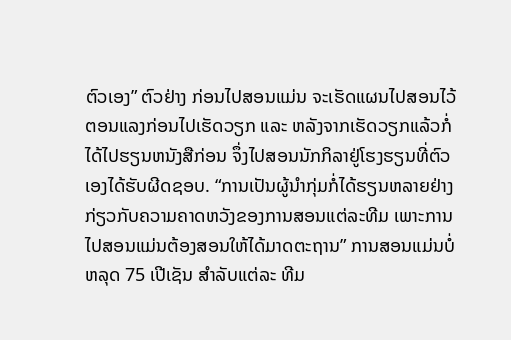ຕົວເອງ” ຕົວຢ່າງ ກ່ອນໄປສອນແມ່ນ ຈະເຮັດແຜນໄປສອນໄວ້ຕອນແລງກ່ອນໄປເຮັດວຽກ ແລະ ຫລັງຈາກເຮັດວຽກແລ້ວກໍ່ໄດ້ໄປຮຽນຫນັງສືກ່ອນ ຈຶ່ງໄປສອນນັກກິລາຢູ່ໂຮງຮຽນທີ່ຕົວເອງໄດ້ຮັບຜີດຊອບ. “ການເປັນຜູ້ນຳກຸ່ມກໍ່ໄດ້ຮຽນຫລາຍຢ່າງກ່ຽວກັບຄວາມຄາດຫວັງຂອງການສອນແຕ່ລະທີມ ເພາະການ ໄປສອນແມ່ນຕ້ອງສອນໃຫ້ໄດ້ມາດຕະຖານ” ການສອນແມ່ນບໍ່ຫລຸດ 75 ເປີເຊັນ ສຳລັບແຕ່ລະ ທີມ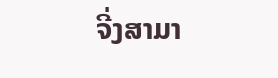ຈີ່ງສາມາ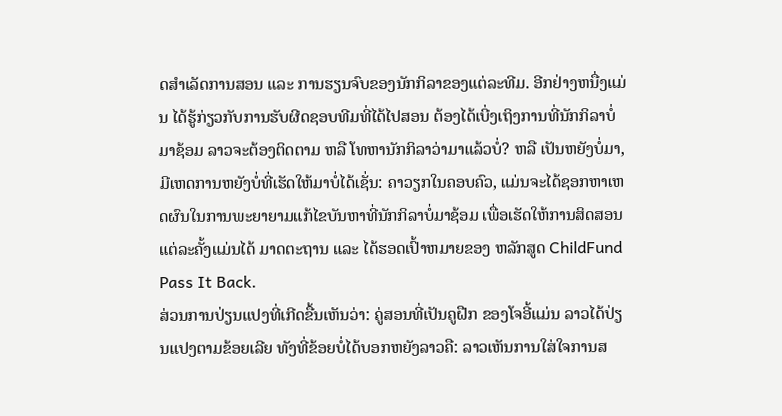ດສຳເລັດການສອນ ແລະ ການຮຽນຈົບຂອງນັກກິລາຂອງແຕ່ລະທີມ. ອີກຢ່າງຫນື່ງແມ່ນ ໄດ້ຮູ້ກ່ຽວກັບການຮັບຜີດຊອບທີມທີ່ໄດ້ໄປສອນ ຕ້ອງໄດ້ເບີ່ງເຖິງການທີ່ນັກກິລາບໍ່ມາຊ້ອມ ລາວຈະຕ້ອງຕິດຕາມ ຫລື ໂທຫານັກກິລາວ່າມາແລ້ວບໍ່? ຫລື ເປັນຫຍັງບໍ່ມາ, ມີເຫດການຫຍັງບໍ່ທີ່ເຮັດໃຫ້ມາບໍ່ໄດ້ເຊັ່ນ: ຄາວຽກໃນຄອບຄົວ, ແມ່ນຈະໄດ້ຊອກຫາເຫດຜົນໃນການພະຍາຍາມແກ້ໄຂບັນຫາທີ່ນັກກິລາບໍ່ມາຊ້ອມ ເພື່ອເຮັດໃຫ້ການສິດສອນແຕ່ລະຄັ້ງແມ່ນໄດ້ ມາດຕະຖານ ແລະ ໄດ້ຮອດເປົ້າຫມາຍຂອງ ຫລັກສູດ ChildFund Pass It Back.
ສ່ວນການປ່ຽນແປງທີ່ເກີດຂື້ນເຫັນວ່າ: ຄູ່ສອນທີ່ເປັນຄູຝືກ ຂອງໂຈອີ້ແມ່ນ ລາວໄດ້ປ່ຽນແປງຕາມຂ້ອຍເລີຍ ທັງທີ່ຂ້ອຍບໍ່ໄດ້ບອກຫຍັງລາວຄື: ລາວເຫັນການໃສ່ໃຈການສ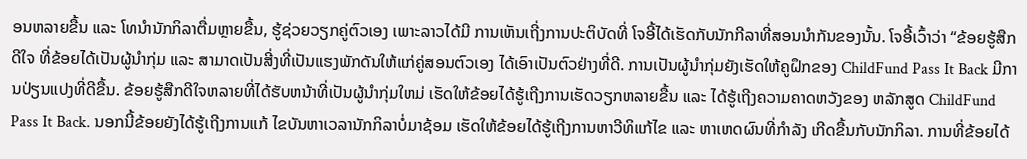ອນຫລາຍຂື້ນ ແລະ ໂທນຳນັກກິລາຕື່ມຫຼາຍຂື້ນ, ຮູ້ຊ່ວຍວຽກຄູ່ຕົວເອງ ເພາະລາວໄດ້ມີ ການເຫັນເຖີ່ງການປະຕິບັດທີ່ ໂຈອີ້ໄດ້ເຮັດກັບນັກກີລາທີ່ສອນນຳກັນຂອງນັ້ນ. ໂຈອີ້ເວົ້າວ່າ “ຂ້ອຍຮູ້ສືກດີໃຈ ທີ່ຂ້ອຍໄດ້ເປັນຜູ້ນຳກຸ່ມ ແລະ ສາມາດເປັນສີ່ງທີ່ເປັນແຮງພັກດັນໃຫ້ແກ່ຄູ່ສອນຕົວເອງ ໄດ້ເອົາເປັນຕົວຢ່າງທີ່ດີ. ການເປັນຜູ້ນຳກຸ່ມຍັງເຮັດໃຫ້ຄູຝຶກຂອງ ChildFund Pass It Back ມີການປ່ຽນແປງທີ່ດີຂື້ນ. ຂ້ອຍຮູ້ສືກດີໃຈຫລາຍທີ່ໄດ້ຮັບຫນ້າທີ່ເປັນຜູ້ນຳກຸ່ມໃຫມ່ ເຮັດໃຫ້ຂ້ອຍໄດ້ຮູ້ເຖີງການເຮັດວຽກຫລາຍຂື້ນ ແລະ ໄດ້ຮູ້ເຖີງຄວາມຄາດຫວັງຂອງ ຫລັກສູດ ChildFund Pass It Back. ນອກນີ້ຂ້ອຍຍັງໄດ້ຮູ້ເຖີງການແກ້ ໄຂບັນຫາເວລານັກກິລາບໍ່ມາຊ້ອມ ເຮັດໃຫ້ຂ້ອຍໄດ້ຮູ້ເຖີງການຫາວີທິແກ້ໄຂ ແລະ ຫາເຫດຜົນທີ່ກຳລັງ ເກີດຂື້ນກັບນັກກິລາ. ການທີ່ຂ້ອຍໄດ້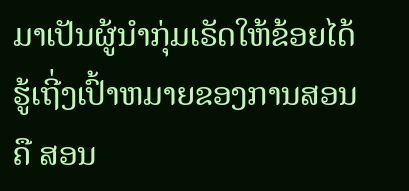ມາເປັນຜູ້ນຳກຸ່ມເຣັດໃຫ້ຂ້ອຍໄດ້ຮູ້ເຖີ່ງເປົ້າຫມາຍຂອງການສອນຄື ສອນ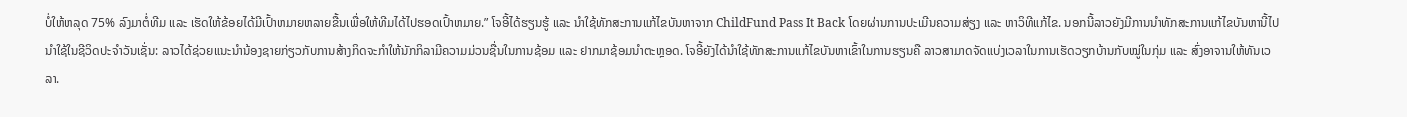ບໍ່ໃຫ້ຫລຸດ 75% ລົງມາຕໍ່ທີມ ແລະ ເຮັດໃຫ້ຂ້ອຍໄດ້ມີເປົ້າຫມາຍຫລາຍຂື້ນເພື່ອໃຫ້ທີມໄດ້ໄປຮອດເປົ້າຫມາຍ.” ໂຈອີ້ໄດ້ຮຽນຮູ້ ແລະ ນຳໃຊ້ທັກສະການແກ້ໄຂບັນຫາຈາກ ChildFund Pass It Back ໂດຍຜ່ານການປະເມີນຄວາມສ່ຽງ ແລະ ຫາວິທີແກ້ໄຂ. ນອກນີ້ລາວຍັງມີການນຳທັກສະການແກ້ໄຂບັນຫານີ້ໄປນຳໃຊ້ໃນຊີວິດປະຈຳວັນເຊັ່ນ: ລາວໄດ້ຊ່ວຍແນະນຳນ້ອງຊາຍກ່ຽວກັບການສ້າງກິດຈະກຳໃຫ້ນັກກິລາມີຄວາມມ່ວນຊື່ນໃນການຊ້ອມ ແລະ ຢາກມາຊ້ອມນຳຕະຫຼອດ. ໂຈອີ້ຍັງໄດ້ນຳໃຊ້ທັກສະການແກ້ໄຂບັນຫາເຂົ້າໃນການຮຽນຄື ລາວສາມາດຈັດແບ່ງເວລາໃນການເຮັດວຽກບ້ານກັບໝູ່ໃນກຸ່ມ ແລະ ສົ່ງອາຈານໃຫ້ທັນເວລາ.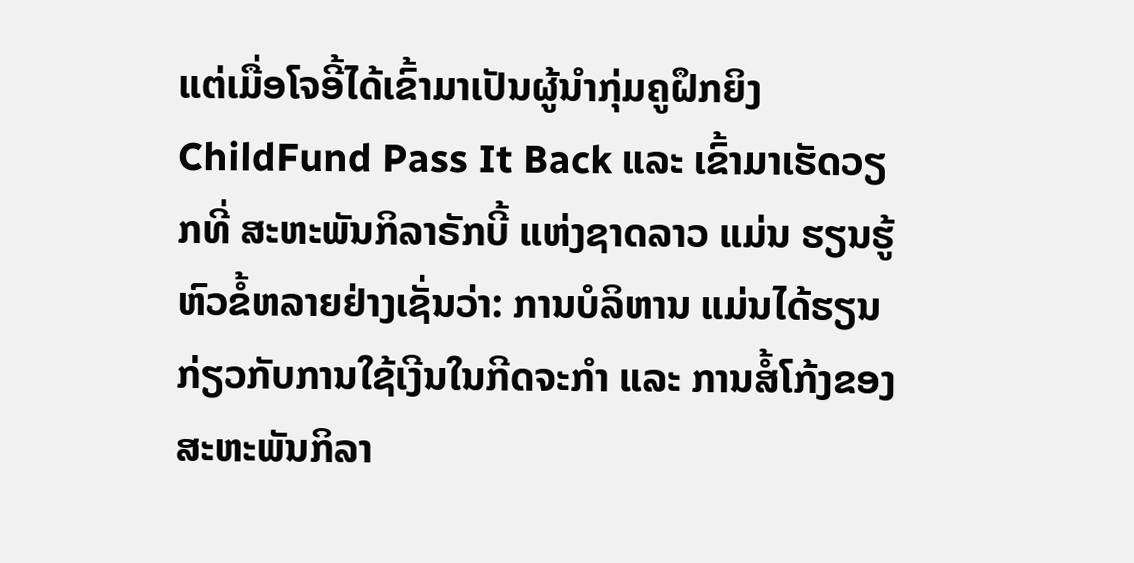ແຕ່ເມື່ອໂຈອີ້ໄດ້ເຂົ້າມາເປັນຜູ້ນຳກຸ່ມຄູຝຶກຍິງ ChildFund Pass It Back ແລະ ເຂົ້າມາເຮັດວຽກທີ່ ສະຫະພັນກິລາຣັກບີ້ ແຫ່ງຊາດລາວ ແມ່ນ ຮຽນຮູ້ຫົວຂໍ້ຫລາຍຢ່າງເຊັ່ນວ່າ: ການບໍລິຫານ ແມ່ນໄດ້ຮຽນ ກ່ຽວກັບການໃຊ້ເງີນໃນກີດຈະກຳ ແລະ ການສໍ້ໂກ້ງຂອງສະຫະພັນກິລາ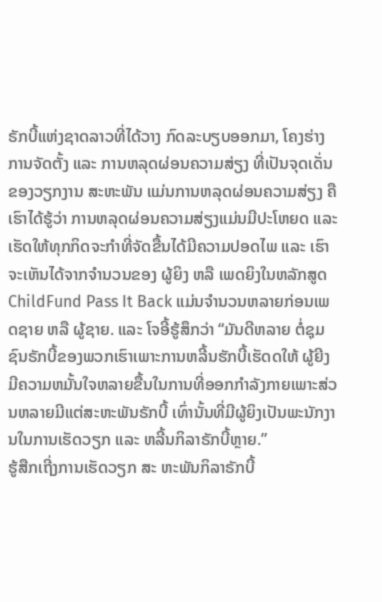ຣັກບີ້ແຫ່ງຊາດລາວທີ່ໄດ້ວາງ ກົດລະບຽບອອກມາ, ໂຄງຮ່າງການຈັດຕັ້ງ ແລະ ການຫລຸດຜ່ອນຄວາມສ່ຽງ ທີ່ເປັນຈຸດເດັ່ນຂອງວຽກງານ ສະຫະພັນ ແມ່ນການຫລຸດຜ່ອນຄວາມສ່ຽງ ຄືເຮົາໄດ້ຮູ້ວ່າ ການຫລຸດຜ່ອນຄວາມສ່ຽງແມ່ນມີປະໂຫຍດ ແລະ ເຮັດໃຫ້ທຸກກິດຈະກຳທີ່ຈັດຂື້ນໄດ້ມີຄວາມປອດໄພ ແລະ ເຮົາຈະເຫັນໄດ້ຈາກຈຳນວນຂອງ ຜູ້ຍິງ ຫລື ເພດຍິງໃນຫລັກສູດ ChildFund Pass It Back ແມ່ນຈຳນວນຫລາຍກ່ອນເພດຊາຍ ຫລື ຜູ້ຊາຍ. ແລະ ໂຈອີ້ຮູ້ສຶກວ່າ “ມັນດີຫລາຍ ຕໍ່ຊຸມຊົນຣັກບີ້ຂອງພວກເຮົາເພາະການຫລີ້ນຮັກບີ້ເຮັດດໃຫ້ ຜູ້ຍີງມີຄວາມຫມັ້ນໃຈຫລາຍຂື້ນໃນການທີ່ອອກກຳລັງກາຍເພາະສ່ວນຫລາຍມີແຕ່ສະຫະພັນຣັກບີ້ ເທົ່ານັ້ນທີ່ມີຜູ້ຍິງເປັນພະນັກງານໃນການເຮັດວຽກ ແລະ ຫລີ້ນກິລາຣັກບີ້ຫຼາຍ.”
ຮູ້ສືກເຖີ່ງການເຮັດວຽກ ສະ ຫະພັນກິລາຣັກບີ້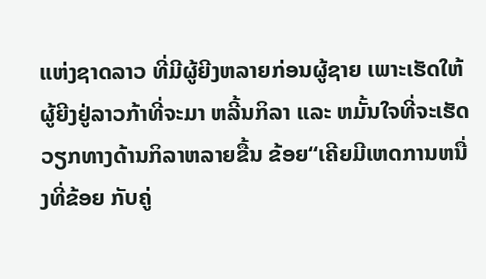ແຫ່ງຊາດລາວ ທີ່ມີຜູ້ຍີງຫລາຍກ່ອນຜູ້ຊາຍ ເພາະເຮັດໃຫ້ຜູ້ຍີງຢູ່ລາວກ້າທີ່ຈະມາ ຫລີ້ນກິລາ ແລະ ຫມັ້ນໃຈທີ່ຈະເຮັດວຽກທາງດ້ານກິລາຫລາຍຂື້ນ ຂ້ອຍ“ເຄີຍມີເຫດການຫນື່ງທີ່ຂ້ອຍ ກັບຄູ່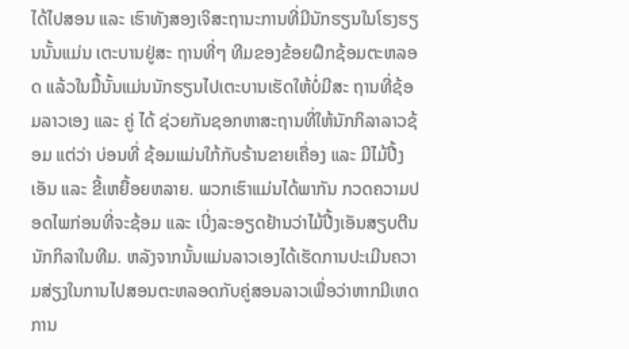ໄດ້ໄປສອນ ແລະ ເຮົາທັງສອງເຈິສະຖານະການທີ່ມີນັກຮຽນໃນໂຮງຮຽນນັ້ນແມ່ນ ເຕະບານຢູ່ສະ ຖານທີ່ໆ ທີມຂອງຂ້ອຍຝຶກຊ້ອມຕະຫລອດ ແລ້ວໃນມື້ນັ້ນແມ່ນນັກຮຽນໄປເຕະບານເຮັດໃຫ້ບໍ່ມີສະ ຖານທີ່ຊ້ອມລາວເອງ ແລະ ຄູ່ ໄດ້ ຊ່ວຍກັນຊອກຫາສະຖານທີ່ໃຫ້ນັກກິລາລາວຊ້ອມ ແຕ່ວ່າ ບ່ອນທີ່ ຊ້ອມແມ່ນໃກ້ກັບຣ້ານຂາຍເຄື່ອງ ແລະ ມີໄມ້ປີ້ງເອັນ ແລະ ຂີ້ເຫຍື້ອຍຫລາຍ. ພວກເຮົາແມ່ນໄດ້ພາກັນ ກວດຄວາມປອດໄພກ່ອນທີ່ຈະຊ້ອມ ແລະ ເບີ່ງລະອຽດຢ້ານວ່າໄມ້ປີ້ງເອັນສຽບຕີນນັກກິລາໃນທີມ. ຫລັງຈາກນັ້ນແມ່ນລາວເອງໄດ້ເຮັດການປະເມີນຄວາມສ່ຽງໃນການໄປສອນຕະຫລອດກັບຄູ່ສອນລາວເພື່ອວ່າຫາກມີເຫດການ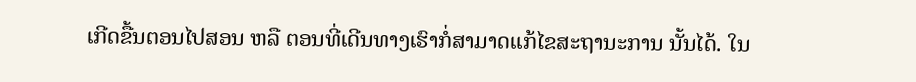ເກີດຂື້ນຕອນໄປສອນ ຫລື ຕອນທີ່ເດີນທາງເຮົາກໍ່ສາມາດແກ້ໄຂສະຖານະການ ນັ້ນໄດ້. ໃນ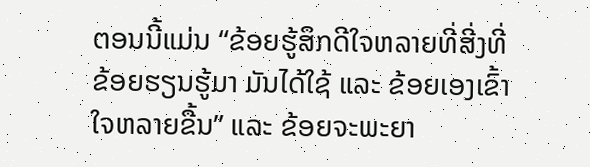ຕອນນີ້ແມ່ນ “ຂ້ອຍຮູ້ສຶກດີໃຈຫລາຍທີ່ສີ່ງທີ່ຂ້ອຍຮຽນຮູ້ມາ ມັນໄດ້ໃຊ້ ແລະ ຂ້ອຍເອງເຂົ້າ ໃຈຫລາຍຂື້ນ” ແລະ ຂ້ອຍຈະພະຍາ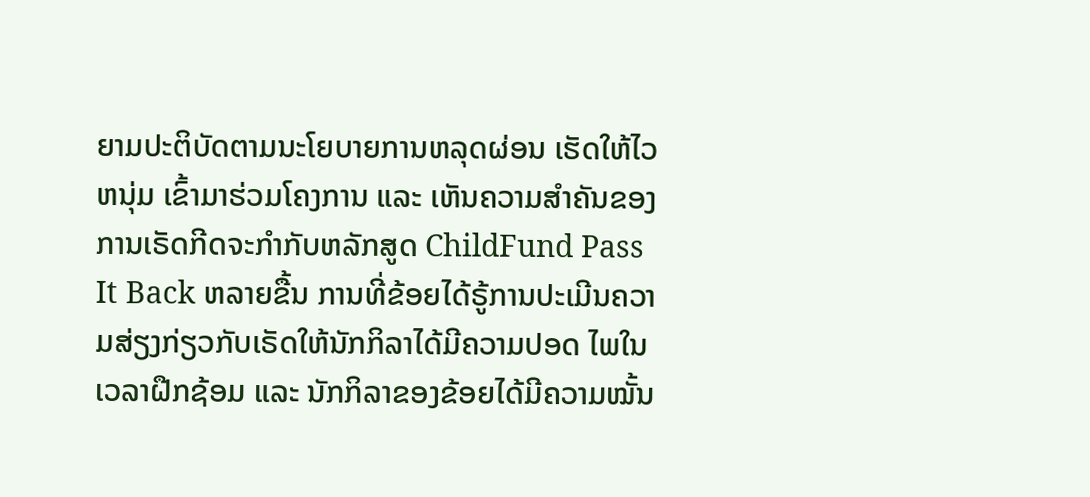ຍາມປະຕິບັດຕາມນະໂຍບາຍການຫລຸດຜ່ອນ ເຮັດໃຫ້ໄວຫນຸ່ມ ເຂົ້າມາຮ່ວມໂຄງການ ແລະ ເຫັນຄວາມສຳຄັນຂອງການເຣັດກີດຈະກຳກັບຫລັກສູດ ChildFund Pass It Back ຫລາຍຂື້ນ ການທີ່ຂ້ອຍໄດ້ຣູ້ການປະເມີນຄວາມສ່ຽງກ່ຽວກັບເຣັດໃຫ້ນັກກິລາໄດ້ມີຄວາມປອດ ໄພໃນເວລາຝືກຊ້ອມ ແລະ ນັກກິລາຂອງຂ້ອຍໄດ້ມີຄວາມໝັ້ນ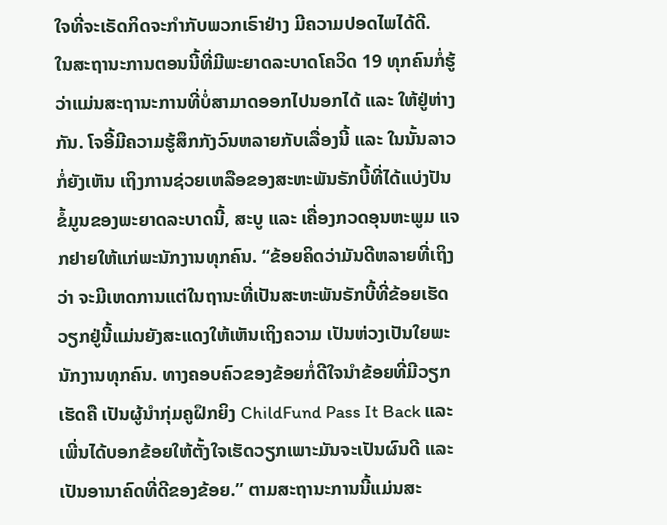ໃຈທີ່ຈະເຣັດກິດຈະກຳກັບພວກເຣົາຢ່າງ ມີຄວາມປອດໄພໄດ້ດີ.
ໃນສະຖານະການຕອນນີ້ທີ່ມີພະຍາດລະບາດໂຄວິດ 19 ທຸກຄົນກໍ່ຮູ້ວ່າແມ່ນສະຖານະການທີ່ບໍ່ສາມາດອອກໄປນອກໄດ້ ແລະ ໃຫ້ຢູ່ຫ່າງກັນ. ໂຈອີ້ມີຄວາມຮູ້ສຶກກັງວົນຫລາຍກັບເລື່ອງນີ້ ແລະ ໃນນັ້ນລາວກໍ່ຍັງເຫັນ ເຖິງການຊ່ວຍເຫລືອຂອງສະຫະພັນຣັກບີ້ທີ່ໄດ້ແບ່ງປັນຂໍ້ມູນຂອງພະຍາດລະບາດນີ້, ສະບູ ແລະ ເຄື່ອງກວດອຸນຫະພູມ ແຈກຢາຍໃຫ້ແກ່ພະນັກງານທຸກຄົນ. “ຂ້ອຍຄິດວ່າມັນດີຫລາຍທີ່ເຖິງວ່າ ຈະມີເຫດການແຕ່ໃນຖານະທີ່ເປັນສະຫະພັນຣັກບີ້ທີ່ຂ້ອຍເຮັດວຽກຢູ່ນີ້ແມ່ນຍັງສະແດງໃຫ້ເຫັນເຖິງຄວາມ ເປັນຫ່ວງເປັນໃຍພະນັກງານທຸກຄົນ. ທາງຄອບຄົວຂອງຂ້ອຍກໍ່ດີໃຈນຳຂ້ອຍທີ່ມີວຽກເຮັດຄື ເປັນຜູ້ນຳກຸ່ມຄູຝຶກຍິງ ChildFund Pass It Back ແລະ ເພີ່ນໄດ້ບອກຂ້ອຍໃຫ້ຕັ້ງໃຈເຮັດວຽກເພາະມັນຈະເປັນຜົນດີ ແລະ ເປັນອານາຄົດທີ່ດີຂອງຂ້ອຍ.” ຕາມສະຖານະການນີ້ແມ່ນສະ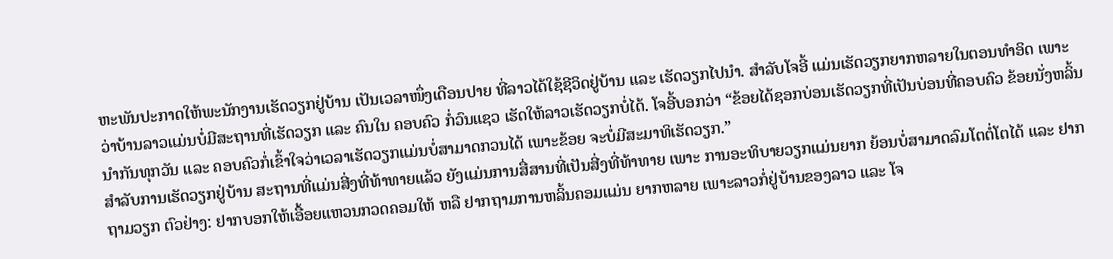ຫະພັນປະກາດໃຫ້ພະນັກງານເຮັດວຽກຢູ່ບ້ານ ເປັນເວລາໜຶ່ງເດືອນປາຍ ທີ່ລາວໄດ້ໃຊ້ຊີວິດຢູ່ບ້ານ ແລະ ເຮັດວຽກໄປນຳ. ສຳລັບໂຈອີ້ ແມ່ນເຮັດວຽກຍາກຫລາຍໃນຕອນທຳອິດ ເພາະວ່າບ້ານລາວແມ່ນບໍ່ມີສະຖານທີ່ເຮັດວຽກ ແລະ ຄົນໃນ ຄອບຄົວ ກໍ່ວົນແຊວ ເຮັດໃຫ້ລາວເຮັດວຽກບໍ່ໄດ້. ໂຈອີ້ບອກວ່າ “ຂ້ອຍໄດ້ຊອກບ່ອນເຮັດວຽກທີ່ເປັນບ່ອນທີ່ຄອບຄົວ ຂ້ອຍນັ່ງຫລິ້ນນຳກັນທຸກວັນ ແລະ ຄອບຄົວກໍ່ເຂົ້າໃຈວ່າເວລາເຮັດວຽກແມ່ນບໍ່ສາມາດກວນໄດ້ ເພາະຂ້ອຍ ຈະບໍ່ມີສະມາທິເຮັດວຽກ.”
ສຳລັບການເຮັດວຽກຢູ່ບ້ານ ສະຖານທີ່ແມ່ນສີ່ງທີ່ທ້າທາຍແລ້ວ ຍັງແມ່ນການສື່ສານທີ່ເປັນສີ່ງທີ່ທ້າທາຍ ເພາະ ການອະທິບາຍວຽກແມ່ນຍາກ ຍ້ອນບໍ່ສາມາດລົມໂຕຕໍ່ໂຕໄດ້ ແລະ ຢາກຖາມວຽກ ຕົວຢ່າງ: ຢາກບອກໃຫ້ເອື້ອຍແຫວນກວດຄອມໃຫ້ ຫລື ຢາກຖາມການຫລິ້ນຄອມແມ່ນ ຍາກຫລາຍ ເພາະລາວກໍ່ຢູ່ບ້ານຂອງລາວ ແລະ ໂຈ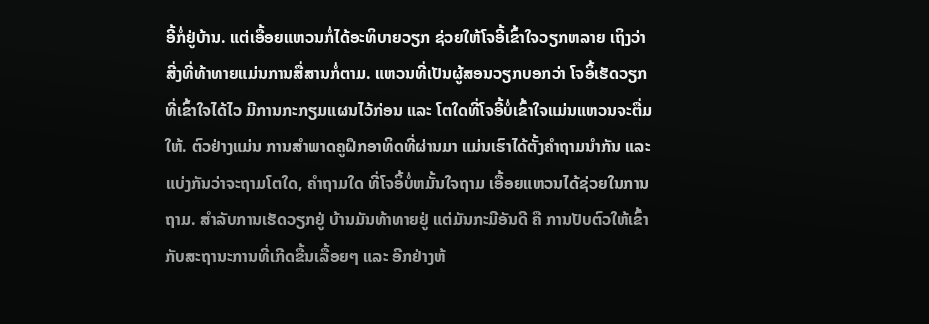ອີ້ກໍ່ຢູ່ບ້ານ. ແຕ່ເອື້ອຍແຫວນກໍ່ໄດ້ອະທິບາຍວຽກ ຊ່ວຍໃຫ້ໂຈອີ້ເຂົ້າໃຈວຽກຫລາຍ ເຖິງວ່າສີ່ງທີ່ທ້າທາຍແມ່ນການສື່ສານກໍ່ຕາມ. ແຫວນທີ່ເປັນຜູ້ສອນວຽກບອກວ່າ ໂຈອິ້ເຮັດວຽກທີ່ເຂົ້າໃຈໄດ້ໄວ ມີການກະກຽມແຜນໄວ້ກ່ອນ ແລະ ໂຕໃດທີ່ໂຈອີ້ບໍ່ເຂົ້າໃຈແມ່ນແຫວນຈະຕື່ມໃຫ້. ຕົວຢ່າງແມ່ນ ການສຳພາດຄູຝຶກອາທິດທີ່ຜ່ານມາ ແມ່ນເຮົາໄດ້ຕັ້ງຄຳຖາມນຳກັນ ແລະ ແບ່ງກັນວ່າຈະຖາມໂຕໃດ, ຄຳຖາມໃດ ທີ່ໂຈອິ້ບໍ່ຫມັ້ນໃຈຖາມ ເອື້ອຍແຫວນໄດ້ຊ່ວຍໃນການຖາມ. ສຳລັບການເຮັດວຽກຢູ່ ບ້ານມັນທ້າທາຍຢູ່ ແຕ່ມັນກະມີອັນດີ ຄື ການປັບຕົວໃຫ້ເຂົ້າກັບສະຖານະການທີ່ເກີດຂື້ນເລື້ອຍໆ ແລະ ອີກຢ່າງຫ້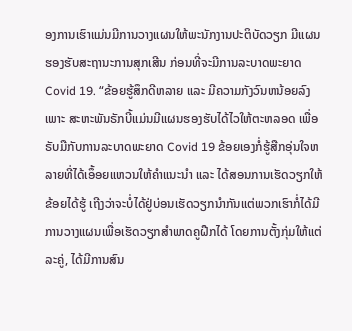ອງການເຮົາແມ່ນມີການວາງແຜນໃຫ້ພະນັກງານປະຕິບັດວຽກ ມີແຜນຮອງຮັບສະຖານະການສຸກເສີນ ກ່ອນທີ່ຈະມີການລະບາດພະຍາດ Covid 19. “ຂ້ອຍຮູ້ສຶກດີຫລາຍ ແລະ ມີຄວາມກັງວົນຫນ້ອຍລົງເພາະ ສະຫະພັນຣັກບີ້ແມ່ນມີແຜນຮອງຮັບໄດ້ໄວໃຫ້ຕະຫລອດ ເພື່ອຣັບມືກັບການລະບາດພະຍາດ Covid 19 ຂ້ອຍເອງກໍ່ຮູ້ສືກອຸ່ນໃຈຫລາຍທີ່ໄດ້ເອຶ້ອຍແຫວນໃຫ້ຄຳແນະນຳ ແລະ ໄດ້ສອນການເຮັດວຽກໃຫ້ຂ້ອຍໄດ້ຮູ້ ເຖີງວ່າຈະບໍ່ໄດ້ຢູ່ບ່ອນເຮັດວຽກນຳກັນແຕ່ພວກເຮົາກໍ່ໄດ້ມີການວາງແຜນເພື່ອເຮັດວຽກສຳພາດຄູຝືກໄດ້ ໂດຍການຕັ້ງກຸ່ມໃຫ້ແຕ່ລະຄູ່, ໄດ້ມີການສົນ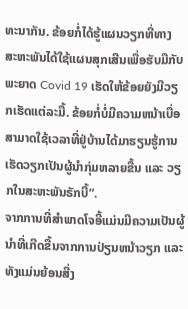ທະນາກັນ. ຂ້ອຍກໍ່ໄດ້ຮູ້ແຜນວຽກທີ່ທາງ ສະຫະພັນໄດ້ໃຊ້ແຜນສຸກເສີນເພື່ອຮັບມືກັບພະຍາດ Covid 19 ເຮັດໃຫ້ຂ້ອຍຍັງມີວຽກເຮັດແຕ່ລະມື້. ຂ້ອຍກໍ່ບໍ່ມີຄວາມຫນ້າເບື່ອ ສາມາດໃຊ້ເວລາທີ່ຢູ່ບ້ານໄດ້ມາຮຽນຮູ້ການເຮັດວຽກເປັນຜູ້ນຳກຸ່ມຫລາຍຂື້ນ ແລະ ວຽກໃນສະຫະພັນຣັກບີ້”.
ຈາກການທີ່ສຳພາດໂຈອີ້ແມ່ນມີຄວາມເປັນຜູ້ນຳທີ່ເກີດຂື້ນຈາກການປ່ຽນຫນ້າວຽກ ແລະ ທັງແມ່ນຍ້ອນສີ່ງ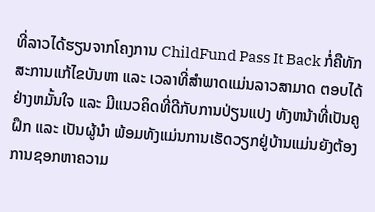ທີ່ລາວໄດ້ຮຽນຈາກໂຄງການ ChildFund Pass It Back ກໍ່ຄືທັກສະການແກ້ໄຂບັນຫາ ແລະ ເວລາທີ່ສຳພາດແມ່ນລາວສາມາດ ຕອບໄດ້ຢ່າງຫມັ້ນໃຈ ແລະ ມີແນວຄິດທີ່ດີກັບການປ່ຽນແປງ ທັງຫນ້າທີ່ເປັນຄູຝຶກ ແລະ ເປັນຜູ້ນຳ ພ້ອມທັງແມ່ນການເຮັດວຽກຢູ່ບ້ານແມ່ນຍັງຕ້ອງການຊອກຫາຄວາມ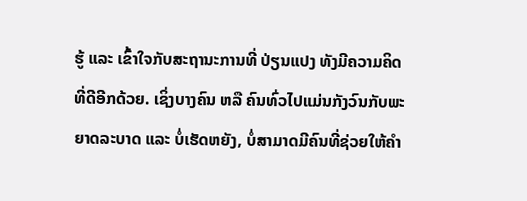ຮູ້ ແລະ ເຂົ້າໃຈກັບສະຖານະການທີ່ ປ່ຽນແປງ ທັງມີຄວາມຄິດທີ່ດີອີກດ້ວຍ. ເຊິ່ງບາງຄົນ ຫລື ຄົນທົ່ວໄປແມ່ນກັງວົນກັບພະຍາດລະບາດ ແລະ ບໍ່ເຮັດຫຍັງ, ບໍ່ສາມາດມີຄົນທີ່ຊ່ວຍໃຫ້ຄຳ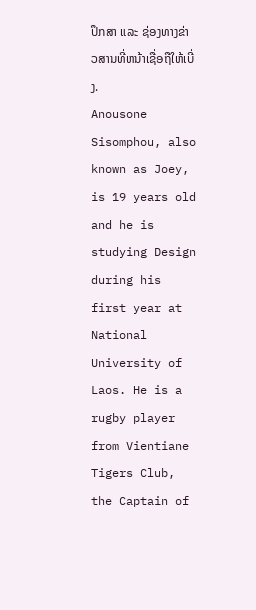ປຶກສາ ແລະ ຊ່ອງທາງຂ່າວສານທີ່ຫນ້າເຊື່ອຖືໃຫ້ເບີ່ງ.
Anousone Sisomphou, also known as Joey, is 19 years old and he is studying Design during his first year at National University of Laos. He is a rugby player from Vientiane Tigers Club, the Captain of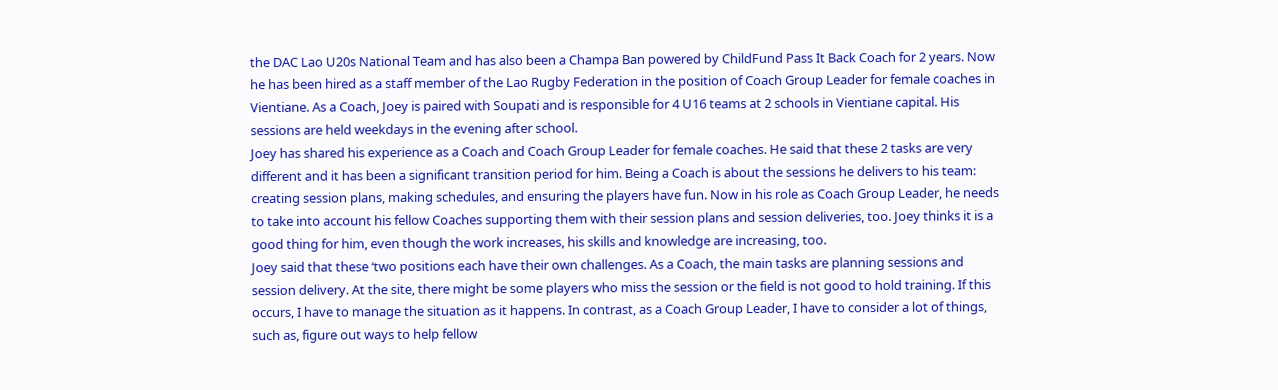the DAC Lao U20s National Team and has also been a Champa Ban powered by ChildFund Pass It Back Coach for 2 years. Now he has been hired as a staff member of the Lao Rugby Federation in the position of Coach Group Leader for female coaches in Vientiane. As a Coach, Joey is paired with Soupati and is responsible for 4 U16 teams at 2 schools in Vientiane capital. His sessions are held weekdays in the evening after school.
Joey has shared his experience as a Coach and Coach Group Leader for female coaches. He said that these 2 tasks are very different and it has been a significant transition period for him. Being a Coach is about the sessions he delivers to his team: creating session plans, making schedules, and ensuring the players have fun. Now in his role as Coach Group Leader, he needs to take into account his fellow Coaches supporting them with their session plans and session deliveries, too. Joey thinks it is a good thing for him, even though the work increases, his skills and knowledge are increasing, too.
Joey said that these ‘two positions each have their own challenges. As a Coach, the main tasks are planning sessions and session delivery. At the site, there might be some players who miss the session or the field is not good to hold training. If this occurs, I have to manage the situation as it happens. In contrast, as a Coach Group Leader, I have to consider a lot of things, such as, figure out ways to help fellow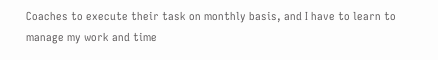Coaches to execute their task on monthly basis, and I have to learn to manage my work and time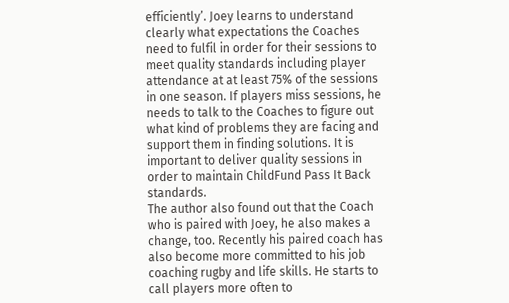efficiently’. Joey learns to understand clearly what expectations the Coaches need to fulfil in order for their sessions to meet quality standards including player attendance at at least 75% of the sessions in one season. If players miss sessions, he needs to talk to the Coaches to figure out what kind of problems they are facing and support them in finding solutions. It is important to deliver quality sessions in order to maintain ChildFund Pass It Back standards.
The author also found out that the Coach who is paired with Joey, he also makes a change, too. Recently his paired coach has also become more committed to his job coaching rugby and life skills. He starts to call players more often to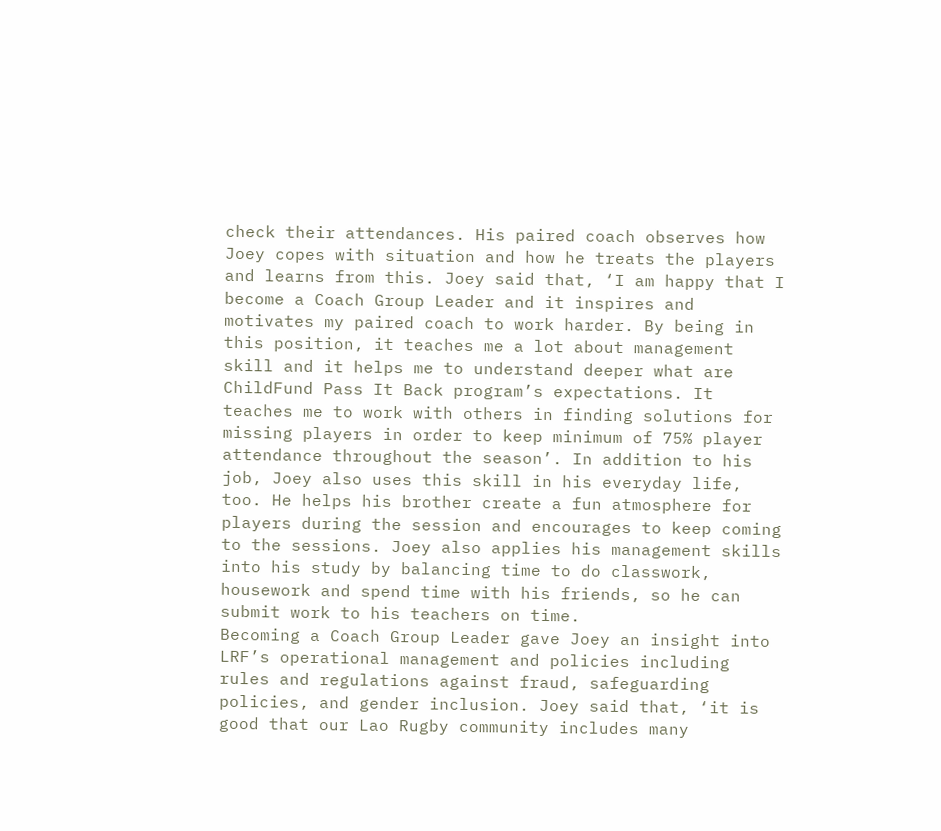check their attendances. His paired coach observes how Joey copes with situation and how he treats the players and learns from this. Joey said that, ‘I am happy that I become a Coach Group Leader and it inspires and motivates my paired coach to work harder. By being in this position, it teaches me a lot about management skill and it helps me to understand deeper what are ChildFund Pass It Back program’s expectations. It teaches me to work with others in finding solutions for missing players in order to keep minimum of 75% player attendance throughout the season’. In addition to his job, Joey also uses this skill in his everyday life, too. He helps his brother create a fun atmosphere for players during the session and encourages to keep coming to the sessions. Joey also applies his management skills into his study by balancing time to do classwork, housework and spend time with his friends, so he can submit work to his teachers on time.
Becoming a Coach Group Leader gave Joey an insight into LRF’s operational management and policies including rules and regulations against fraud, safeguarding policies, and gender inclusion. Joey said that, ‘it is good that our Lao Rugby community includes many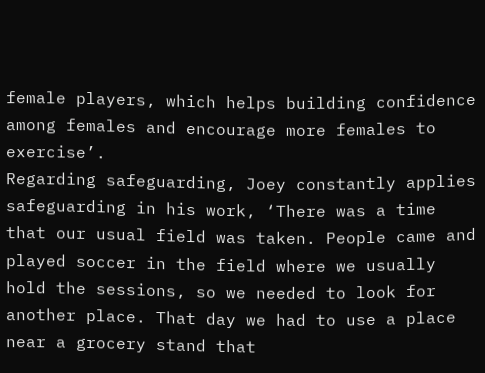female players, which helps building confidence among females and encourage more females to exercise’.
Regarding safeguarding, Joey constantly applies safeguarding in his work, ‘There was a time that our usual field was taken. People came and played soccer in the field where we usually hold the sessions, so we needed to look for another place. That day we had to use a place near a grocery stand that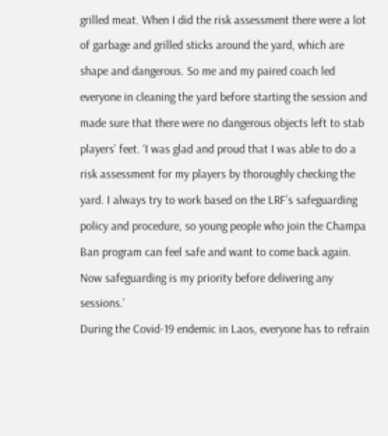grilled meat. When I did the risk assessment there were a lot of garbage and grilled sticks around the yard, which are shape and dangerous. So me and my paired coach led everyone in cleaning the yard before starting the session and made sure that there were no dangerous objects left to stab players’ feet. ‘I was glad and proud that I was able to do a risk assessment for my players by thoroughly checking the yard. I always try to work based on the LRF’s safeguarding policy and procedure, so young people who join the Champa Ban program can feel safe and want to come back again. Now safeguarding is my priority before delivering any sessions.’
During the Covid-19 endemic in Laos, everyone has to refrain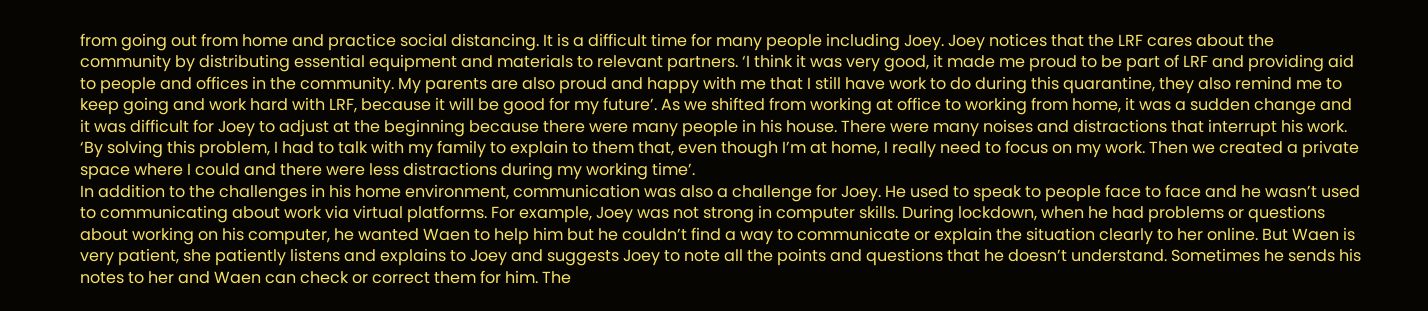from going out from home and practice social distancing. It is a difficult time for many people including Joey. Joey notices that the LRF cares about the community by distributing essential equipment and materials to relevant partners. ‘I think it was very good, it made me proud to be part of LRF and providing aid to people and offices in the community. My parents are also proud and happy with me that I still have work to do during this quarantine, they also remind me to keep going and work hard with LRF, because it will be good for my future’. As we shifted from working at office to working from home, it was a sudden change and it was difficult for Joey to adjust at the beginning because there were many people in his house. There were many noises and distractions that interrupt his work. ‘By solving this problem, I had to talk with my family to explain to them that, even though I’m at home, I really need to focus on my work. Then we created a private space where I could and there were less distractions during my working time’.
In addition to the challenges in his home environment, communication was also a challenge for Joey. He used to speak to people face to face and he wasn’t used to communicating about work via virtual platforms. For example, Joey was not strong in computer skills. During lockdown, when he had problems or questions about working on his computer, he wanted Waen to help him but he couldn’t find a way to communicate or explain the situation clearly to her online. But Waen is very patient, she patiently listens and explains to Joey and suggests Joey to note all the points and questions that he doesn’t understand. Sometimes he sends his notes to her and Waen can check or correct them for him. The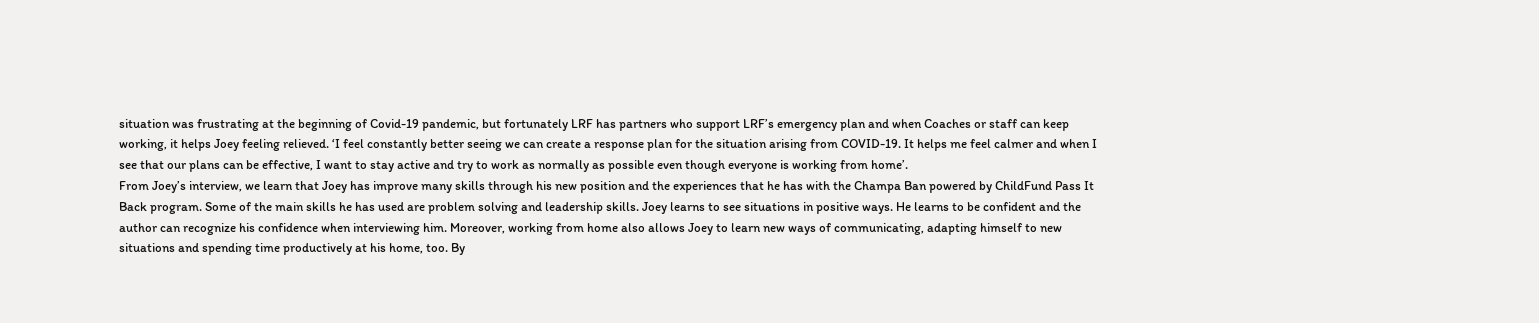situation was frustrating at the beginning of Covid-19 pandemic, but fortunately LRF has partners who support LRF’s emergency plan and when Coaches or staff can keep working, it helps Joey feeling relieved. ‘I feel constantly better seeing we can create a response plan for the situation arising from COVID-19. It helps me feel calmer and when I see that our plans can be effective, I want to stay active and try to work as normally as possible even though everyone is working from home’.
From Joey’s interview, we learn that Joey has improve many skills through his new position and the experiences that he has with the Champa Ban powered by ChildFund Pass It Back program. Some of the main skills he has used are problem solving and leadership skills. Joey learns to see situations in positive ways. He learns to be confident and the author can recognize his confidence when interviewing him. Moreover, working from home also allows Joey to learn new ways of communicating, adapting himself to new situations and spending time productively at his home, too. By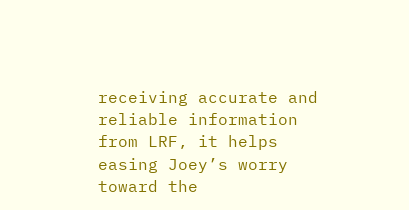receiving accurate and reliable information from LRF, it helps easing Joey’s worry toward the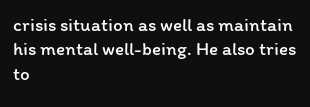crisis situation as well as maintain his mental well-being. He also tries to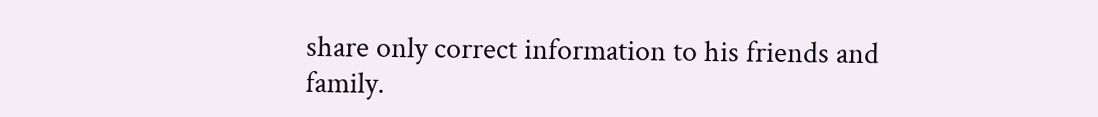share only correct information to his friends and family.